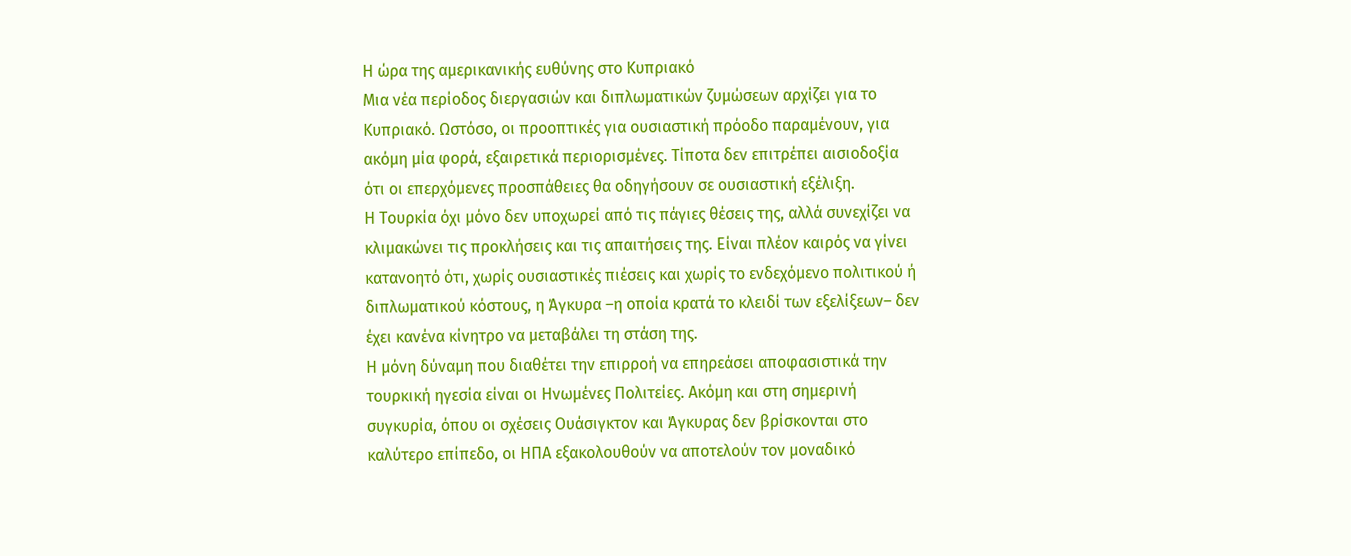Η ώρα της αμερικανικής ευθύνης στο Κυπριακό
Μια νέα περίοδος διεργασιών και διπλωματικών ζυμώσεων αρχίζει για το Κυπριακό. Ωστόσο, οι προοπτικές για ουσιαστική πρόοδο παραμένουν, για ακόμη μία φορά, εξαιρετικά περιορισμένες. Τίποτα δεν επιτρέπει αισιοδοξία ότι οι επερχόμενες προσπάθειες θα οδηγήσουν σε ουσιαστική εξέλιξη.
Η Τουρκία όχι μόνο δεν υποχωρεί από τις πάγιες θέσεις της, αλλά συνεχίζει να κλιμακώνει τις προκλήσεις και τις απαιτήσεις της. Είναι πλέον καιρός να γίνει κατανοητό ότι, χωρίς ουσιαστικές πιέσεις και χωρίς το ενδεχόμενο πολιτικού ή διπλωματικού κόστους, η Άγκυρα –η οποία κρατά το κλειδί των εξελίξεων– δεν έχει κανένα κίνητρο να μεταβάλει τη στάση της.
Η μόνη δύναμη που διαθέτει την επιρροή να επηρεάσει αποφασιστικά την τουρκική ηγεσία είναι οι Ηνωμένες Πολιτείες. Ακόμη και στη σημερινή συγκυρία, όπου οι σχέσεις Ουάσιγκτον και Άγκυρας δεν βρίσκονται στο καλύτερο επίπεδο, οι ΗΠΑ εξακολουθούν να αποτελούν τον μοναδικό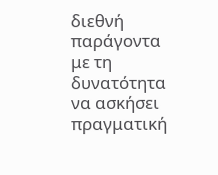διεθνή παράγοντα με τη δυνατότητα να ασκήσει πραγματική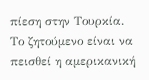πίεση στην Τουρκία.
Το ζητούμενο είναι να πεισθεί η αμερικανική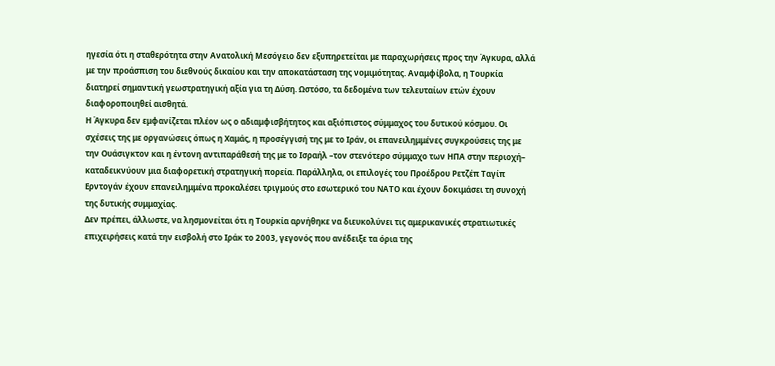ηγεσία ότι η σταθερότητα στην Ανατολική Μεσόγειο δεν εξυπηρετείται με παραχωρήσεις προς την Άγκυρα, αλλά με την προάσπιση του διεθνούς δικαίου και την αποκατάσταση της νομιμότητας. Αναμφίβολα, η Τουρκία διατηρεί σημαντική γεωστρατηγική αξία για τη Δύση. Ωστόσο, τα δεδομένα των τελευταίων ετών έχουν διαφοροποιηθεί αισθητά.
Η Άγκυρα δεν εμφανίζεται πλέον ως ο αδιαμφισβήτητος και αξιόπιστος σύμμαχος του δυτικού κόσμου. Οι σχέσεις της με οργανώσεις όπως η Χαμάς, η προσέγγισή της με το Ιράν, οι επανειλημμένες συγκρούσεις της με την Ουάσιγκτον και η έντονη αντιπαράθεσή της με το Ισραήλ –τον στενότερο σύμμαχο των ΗΠΑ στην περιοχή– καταδεικνύουν μια διαφορετική στρατηγική πορεία. Παράλληλα, οι επιλογές του Προέδρου Ρετζέπ Ταγίπ Ερντογάν έχουν επανειλημμένα προκαλέσει τριγμούς στο εσωτερικό του ΝΑΤΟ και έχουν δοκιμάσει τη συνοχή της δυτικής συμμαχίας.
Δεν πρέπει, άλλωστε, να λησμονείται ότι η Τουρκία αρνήθηκε να διευκολύνει τις αμερικανικές στρατιωτικές επιχειρήσεις κατά την εισβολή στο Ιράκ το 2003, γεγονός που ανέδειξε τα όρια της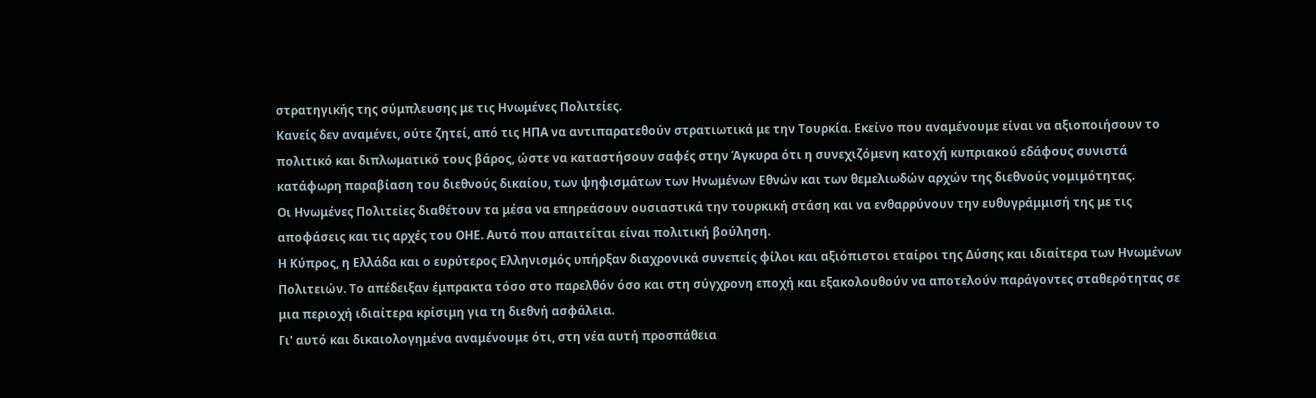στρατηγικής της σύμπλευσης με τις Ηνωμένες Πολιτείες.
Κανείς δεν αναμένει, ούτε ζητεί, από τις ΗΠΑ να αντιπαρατεθούν στρατιωτικά με την Τουρκία. Εκείνο που αναμένουμε είναι να αξιοποιήσουν το πολιτικό και διπλωματικό τους βάρος, ώστε να καταστήσουν σαφές στην Άγκυρα ότι η συνεχιζόμενη κατοχή κυπριακού εδάφους συνιστά κατάφωρη παραβίαση του διεθνούς δικαίου, των ψηφισμάτων των Ηνωμένων Εθνών και των θεμελιωδών αρχών της διεθνούς νομιμότητας.
Οι Ηνωμένες Πολιτείες διαθέτουν τα μέσα να επηρεάσουν ουσιαστικά την τουρκική στάση και να ενθαρρύνουν την ευθυγράμμισή της με τις αποφάσεις και τις αρχές του ΟΗΕ. Αυτό που απαιτείται είναι πολιτική βούληση.
Η Κύπρος, η Ελλάδα και ο ευρύτερος Ελληνισμός υπήρξαν διαχρονικά συνεπείς φίλοι και αξιόπιστοι εταίροι της Δύσης και ιδιαίτερα των Ηνωμένων Πολιτειών. Το απέδειξαν έμπρακτα τόσο στο παρελθόν όσο και στη σύγχρονη εποχή και εξακολουθούν να αποτελούν παράγοντες σταθερότητας σε μια περιοχή ιδιαίτερα κρίσιμη για τη διεθνή ασφάλεια.
Γι' αυτό και δικαιολογημένα αναμένουμε ότι, στη νέα αυτή προσπάθεια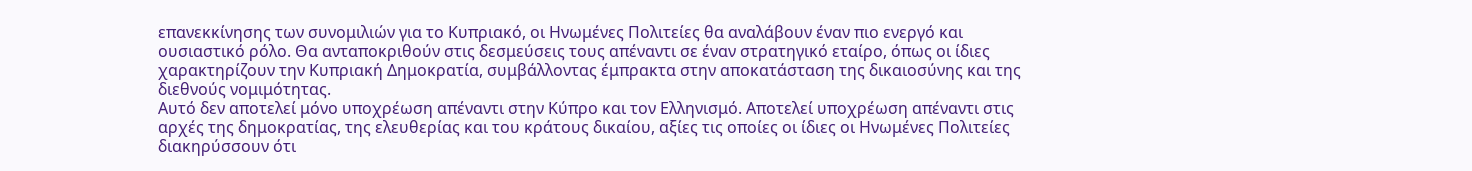επανεκκίνησης των συνομιλιών για το Κυπριακό, οι Ηνωμένες Πολιτείες θα αναλάβουν έναν πιο ενεργό και ουσιαστικό ρόλο. Θα ανταποκριθούν στις δεσμεύσεις τους απέναντι σε έναν στρατηγικό εταίρο, όπως οι ίδιες χαρακτηρίζουν την Κυπριακή Δημοκρατία, συμβάλλοντας έμπρακτα στην αποκατάσταση της δικαιοσύνης και της διεθνούς νομιμότητας.
Αυτό δεν αποτελεί μόνο υποχρέωση απέναντι στην Κύπρο και τον Ελληνισμό. Αποτελεί υποχρέωση απέναντι στις αρχές της δημοκρατίας, της ελευθερίας και του κράτους δικαίου, αξίες τις οποίες οι ίδιες οι Ηνωμένες Πολιτείες διακηρύσσουν ότι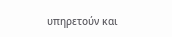υπηρετούν και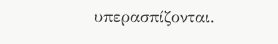υπερασπίζονται.